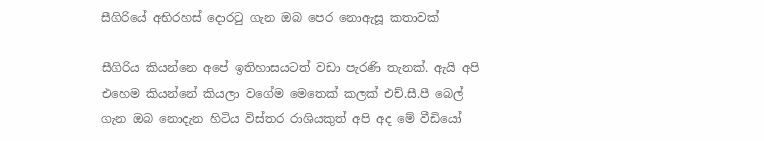සීගිරියේ අභිරහස් දොරටු ගැන ඔබ පෙර නොඇසූ කතාවක්

සීගිරිය කියන්නෙ අපේ ඉතිහාසයටත් වඩා පැරණි තැනක්. ඇයි අපි එහෙම කියන්නේ කියලා වගේම මෙතෙක් කලක් එච්.සී.පී බෙල් ගැන ඔබ නොදැන හිටිය විස්තර රාශියකුත් අපි අද මේ වීඩියෝ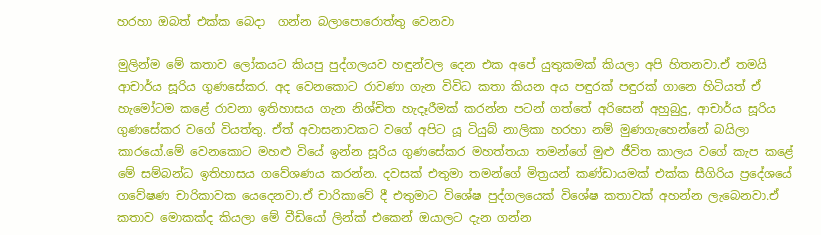හරහා ඔබත් එක්ක බෙදා  ගන්න බලාපොරොත්තු වෙනවා

මුලින්ම මේ කතාව ලෝකයට කියපු පුද්ගලයව හඳුන්වල දෙන එක අපේ යුතුකමක් කියලා අපි හිතනවා.ඒ තමයි ආචාර්ය සූරිය ගුණසේකර. අද වෙනකොට රාවණා ගැන විවිධ කතා කියන අය පඳුරක් පඳුරක් ගානෙ හිටියත් ඒ හැමෝටම කළේ රාවනා ඉතිහාසය ගැන නිශ්චිත හැදෑරීමක් කරන්න පටන් ගත්තේ අරිසෙන් අහුබුදු, ආචාර්ය සූරිය ගුණසේකර වගේ වියත්තු. ඒත් අවාසනාවකට වගේ අපිට යූ ටියුබ් නාලිකා හරහා නම් මුණගැහෙන්නේ බයිලා කාරයෝ.මේ වෙනකොට මහළු වියේ ඉන්න සූරිය ගුණසේකර මහත්තයා තමන්ගේ මුළු ජීවිත කාලය වගේ කැප කළේ මේ සම්බන්ධ ඉතිහාසය ගවේශණය කරන්න. දවසක් එතුමා තමන්ගේ මිත්‍රයන් කණ්ඩායමක් එක්ක සීගිරිය ප්‍රදේශයේ ගවේෂණ චාරිකාවක යෙදෙනවා.ඒ චාරිකාවේ දී එතුමාට විශේෂ පුද්ගලයෙක් විශේෂ කතාවක් අහන්න ලැබෙනවා.ඒ කතාව මොකක්ද කියලා මේ වීඩියෝ ලින්ක් එකෙන් ඔයාලට දැන ගන්න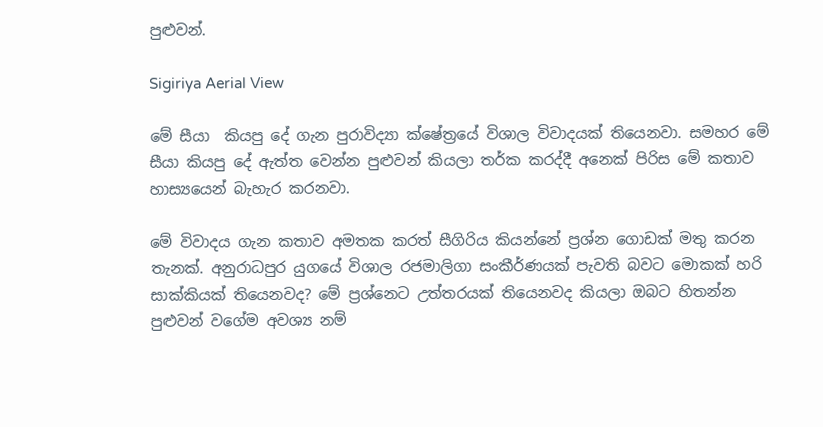පුළුවන්.

Sigiriya Aerial View

මේ සීයා  කියපු දේ ගැන පුරාවිද්‍යා ක්ෂේත්‍රයේ විශාල විවාදයක් තියෙනවා. සමහර මේ සීයා කියපු දේ ඇත්ත වෙන්න පුළුවන් කියලා තර්ක කරද්දී අනෙක් පිරිස මේ කතාව හාස්‍යයෙන් බැහැර කරනවා.

මේ විවාදය ගැන කතාව අමතක කරත් සීගිරිය කියන්නේ ප්‍රශ්න ගොඩක් මතු කරන තැනක්. අනුරාධපුර යුගයේ විශාල රජමාලිගා සංකීර්ණයක් පැවති බවට මොකක් හරි සාක්කියක් තියෙනවද? මේ ප්‍රශ්නෙට උත්තරයක් තියෙනවද කියලා ඔබට හිතන්න පුළුවන් වගේම අවශ්‍ය නම්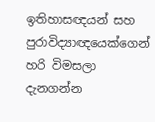ඉතිහාසඥයන් සහ පුරාවිද්‍යාඥයෙක්ගෙන් හරි විමසලා දැනගන්න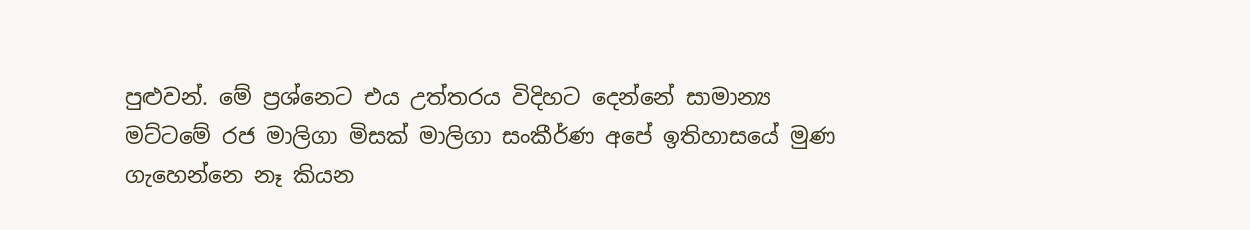පුළුවන්. මේ ප්‍රශ්නෙට එය උත්තරය විදිහට දෙන්නේ සාමාන්‍ය මට්ටමේ රජ මාලිගා මිසක් මාලිගා සංකීර්ණ අපේ ඉතිහාසයේ මුණ ගැහෙන්නෙ නෑ කියන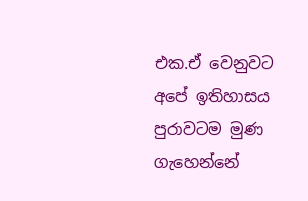එක.ඒ වෙනුවට අපේ ඉතිහාසය පුරාවටම මුණ ගැහෙන්නේ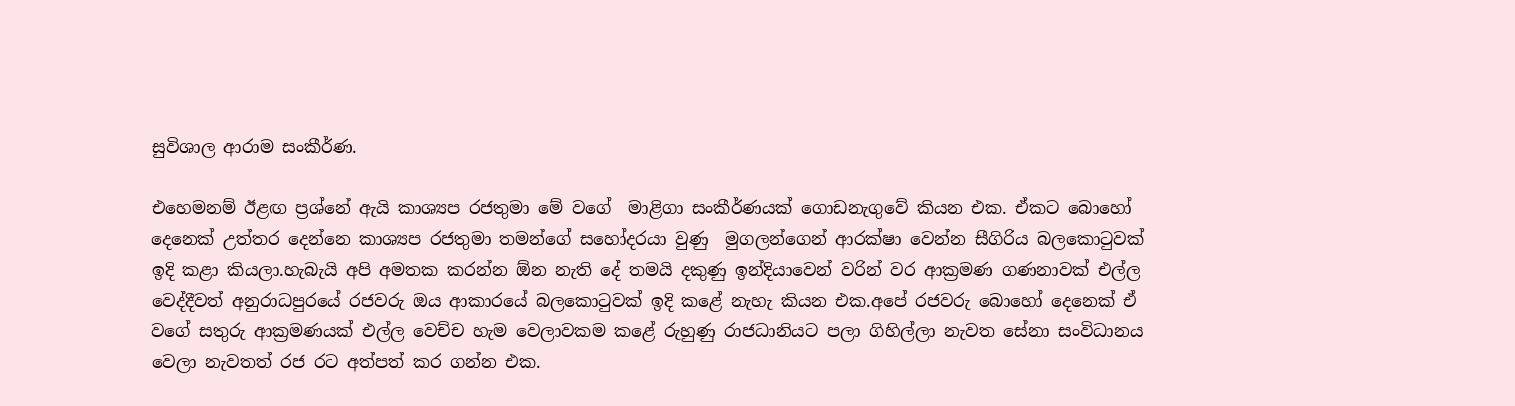සුවිශාල ආරාම සංකීර්ණ.

එහෙමනම් ඊළඟ ප්‍රශ්නේ ඇයි කාශ්‍යප රජතුමා මේ වගේ  මාළිගා සංකීර්ණයක් ගොඩනැගුවේ කියන එක. ඒකට බොහෝ දෙනෙක් උත්තර දෙන්නෙ කාශ්‍යප රජතුමා තමන්ගේ සහෝදරයා වුණු  මුගලන්ගෙන් ආරක්ෂා වෙන්න සීගිරිය බලකොටුවක් ඉදි කළා කියලා.හැබැයි අපි අමතක කරන්න ඕන නැති දේ තමයි දකුණු ඉන්දියාවෙන් වරින් වර ආක්‍රමණ ගණනාවක් එල්ල වෙද්දීවත් අනුරාධපුරයේ රජවරු ඔය ආකාරයේ බලකොටුවක් ඉදි කළේ නැහැ කියන එක.අපේ රජවරු බොහෝ දෙනෙක් ඒ වගේ සතුරු ආක්‍රමණයක් එල්ල වෙච්ච හැම වෙලාවකම කළේ රුහුණු රාජධානියට පලා ගිහිල්ලා නැවත සේනා සංවිධානය වෙලා නැවතත් රජ රට අත්පත් කර ගන්න එක.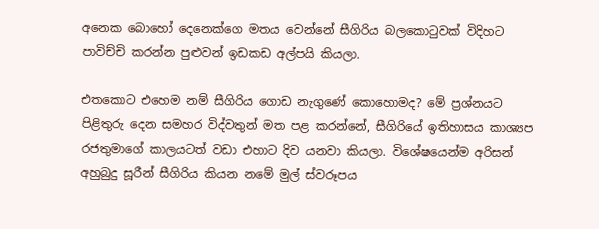අනෙක බොහෝ දෙනෙක්ගෙ මතය වෙන්නේ සීගිරිය බලකොටුවක් විදිහට පාවිච්චි කරන්න පුළුවන් ඉඩකඩ අල්පයි කියලා.

එතකොට එහෙම නම් සීගිරිය ගොඩ නැගුණේ කොහොමද? මේ ප්‍රශ්නයට පිළිතුරු දෙන සමහර විද්වතුන් මත පළ කරන්නේ, සීගිරියේ ඉතිහාසය කාශ්‍යප රජතුමාගේ කාලයටත් වඩා එහාට දිව යනවා කියලා. විශේෂයෙන්ම අරිසන් අහුබුදු සූරීන් සීගිරිය කියන නමේ මුල් ස්වරූපය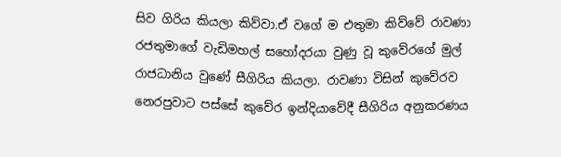සිව ගිරිය කියලා කිව්වා.ඒ වගේ ම එතුමා කිව්වේ රාවණා රජතුමාගේ වැඩිමහල් සහෝදරයා වුණු වූ කුවේරගේ මුල් රාජධානිය වුණේ සීගිරිය කියලා. රාවණා විසින් කුවේරව නෙරපුවාට පස්සේ කුවේර ඉන්දියාවේදී සීගිරිය අනුකරණය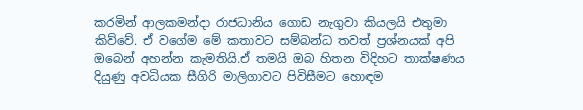කරමින් ආලකමන්දා රාජධානිය ගොඩ නැගුවා කියලයි එතුමා කිව්වේ. ඒ වගේම මේ කතාවට සම්බන්ධ තවත් ප්‍රශ්නයක් අපි ඔබෙන් අහන්න කැමතියි.ඒ තමයි ඔබ හිතන විදිහට තාක්ෂණය දියුණු අවධියක සීගිරි මාලිගාවට පිවිසීමට හොඳම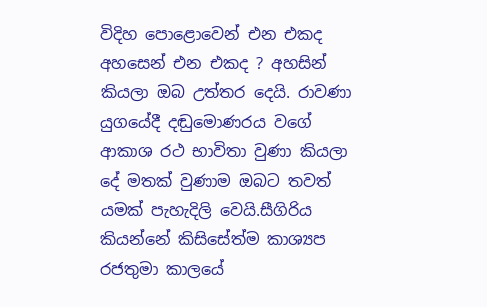විදිහ පොළොවෙන් එන එකද  අහසෙන් එන එකද ? අහසින් කියලා ඔබ උත්තර දෙයි. රාවණා යුගයේදී දඬුමොණරය වගේ ආකාශ රථ භාවිතා වුණා කියලා දේ මතක් වුණාම ඔබට තවත් යමක් පැහැදිලි වෙයි.සීගිරිය කියන්නේ කිසිසේත්ම කාශ්‍යප රජතුමා කාලයේ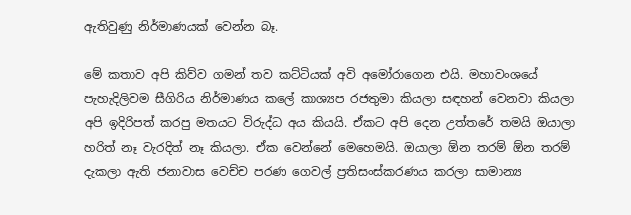ඇතිවුණු නිර්මාණයක් වෙන්න බෑ.

මේ කතාව අපි කිව්ව ගමන් තව කට්ටියක් අවි අමෝරාගෙන එයි. මහාවංශයේ පැහැදිලිවම සීගිරිය නිර්මාණය කලේ කාශ්‍යප රජතුමා කියලා සඳහන් වෙනවා කියලා අපි ඉදිරිපත් කරපු මතයට විරුද්ධ අය කියයි. ඒකට අපි දෙන උත්තරේ තමයි ඔයාලා හරිත් නෑ වැරදිත් නෑ කියලා. ඒක වෙන්නේ මෙහෙමයි. ඔයාලා ඕන තරම් ඕන තරම් දැකලා ඇති ජනාවාස වෙච්ච පරණ ගෙවල් ප්‍රතිසංස්කරණය කරලා සාමාන්‍ය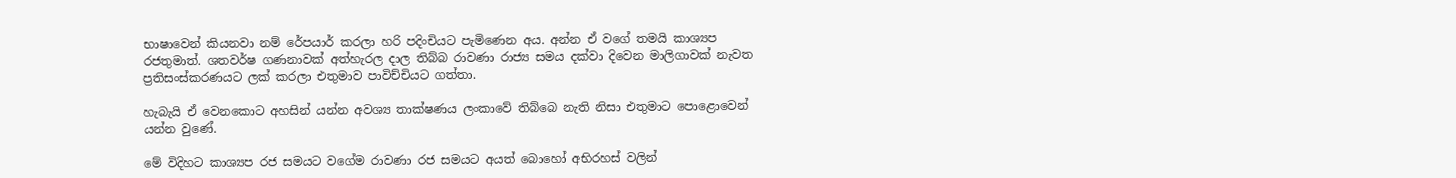භාෂාවෙන් කියනවා නම් රේපයාර් කරලා හරි පදිංචියට පැමිණෙන අය. අන්න ඒ වගේ තමයි කාශ්‍යප රජතුමාත්. ශතවර්ෂ ගණනාවක් අත්හැරල දාල තිබ්බ රාවණා රාජ්‍ය සමය දක්වා දිවෙන මාලිගාවක් නැවත ප්‍රතිසංස්කරණයට ලක් කරලා එතුමාව පාවිච්චියට ගත්තා.

හැබැයි ඒ වෙනකොට අහසින් යන්න අවශ්‍ය තාක්ෂණය ලංකාවේ තිබ්බෙ නැති නිසා එතුමාට පොළොවෙන් යන්න වුණේ.

මේ විදිහට කාශ්‍යප රජ සමයට වගේම රාවණා රජ සමයට අයත් බොහෝ අභිරහස් වලින්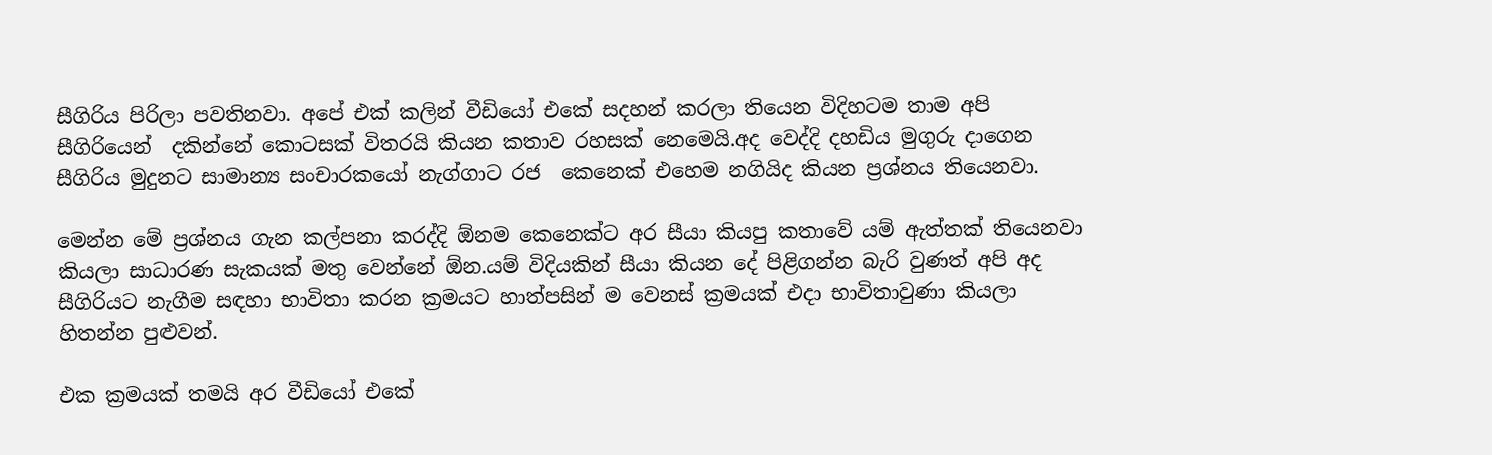සීගිරිය පිරිලා පවතිනවා. අපේ එක් කලින් වීඩියෝ එකේ සදහන් කරලා තියෙන විදිහටම තාම අපි සීගිරියෙන්  දකින්නේ කොටසක් විතරයි කියන කතාව රහසක් නෙමෙයි.අද වෙද්දි දහඩිය මුගුරු දාගෙන සීගිරිය මුදුනට සාමාන්‍ය සංචාරකයෝ නැග්ගාට රජ  කෙනෙක් එහෙම නගියිද කියන ප්‍රශ්නය තියෙනවා.

මෙන්න මේ ප්‍රශ්නය ගැන කල්පනා කරද්දි ඕනම කෙනෙක්ට අර සීයා කියපු කතාවේ යම් ඇත්තක් තියෙනවා කියලා සාධාරණ සැකයක් මතු වෙන්නේ ඕන.යම් විදියකින් සීයා කියන දේ පිළිගන්න බැරි වුණත් අපි අද සීගිරියට නැගීම සඳහා භාවිතා කරන ක්‍රමයට හාත්පසින් ම වෙනස් ක්‍රමයක් එදා භාවිතාවුණා කියලා හිතන්න පුළුවන්.

එක ක්‍රමයක් තමයි අර වීඩියෝ එකේ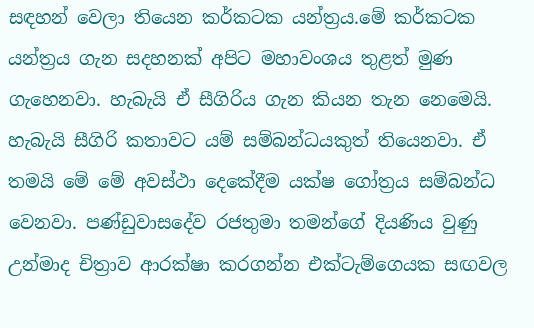සඳහන් වෙලා තියෙන කර්කටක යන්ත්‍රය.මේ කර්කටක යන්ත්‍රය ගැන සදහනක් අපිට මහාවංශය තුළත් මුණ ගැහෙනවා. හැබැයි ඒ සීගිරිය ගැන කියන තැන නෙමෙයි. හැබැයි සීගිරි කතාවට යම් සම්බන්ධයකුත් තියෙනවා. ඒ තමයි මේ මේ අවස්ථා දෙකේදීම යක්ෂ ගෝත්‍රය සම්බන්ධ වෙනවා. පණ්ඩුවාසදේව රජතුමා තමන්ගේ දියණිය වුණු  උන්මාද චිත්‍රාව ආරක්ෂා කරගන්න එක්ටැම්ගෙයක සඟවල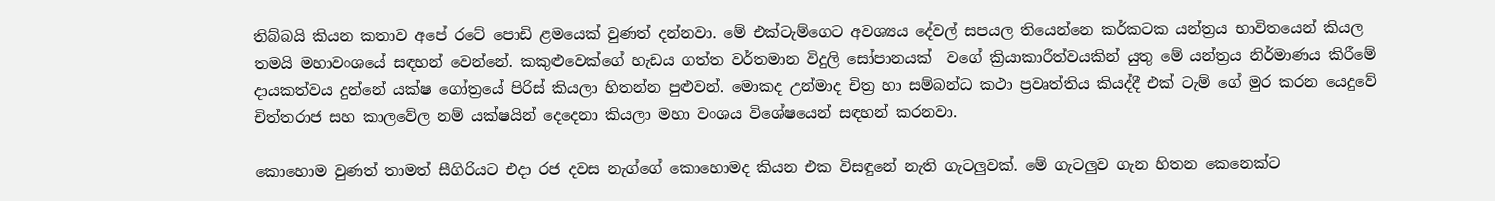තිබ්බයි කියන කතාව අපේ රටේ පොඩි ළමයෙක් වුණත් දන්නවා. මේ එක්ටැම්ගෙට අවශ්‍යය දේවල් සපයල තියෙන්නෙ කර්කටක යන්ත්‍රය භාවිතයෙන් කියල තමයි මහාවංශයේ සඳහන් වෙන්නේ. කකුළුවෙක්ගේ හැඩය ගත්ත වර්තමාන විදුලි සෝපානයක්  වගේ ක්‍රියාකාරීත්වයකින් යුතු මේ යන්ත්‍රය නිර්මාණය කිරීමේ දායකත්වය දුන්නේ යක්ෂ ගෝත්‍රයේ පිරිස් කියලා හිතන්න පුළුවන්. මොකද උන්මාද චිත්‍ර හා සම්බන්ධ කථා ප්‍රවෘත්තිය කියද්දී එක් ටැම් ගේ මුර කරන යෙදුවේ චිත්තරාජ සහ කාලවේල නම් යක්ෂයින් දෙදෙනා කියලා මහා වංශය විශේෂයෙන් සඳහන් කරනවා.

කොහොම වුණත් තාමත් සීගිරියට එදා රජ දවස නැග්ගේ කොහොමද කියන එක විසඳුනේ නැති ගැටලුවක්. මේ ගැටලුව ගැන හිතන කෙනෙක්ට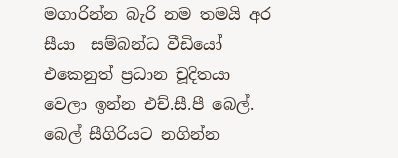මගාරින්න බැරි නම තමයි අර සීයා  සම්බන්ධ වීඩියෝ එකෙනුත් ප්‍රධාන චූදිතයා වෙලා ඉන්න එච්.සී.පී බෙල්. බෙල් සීගිරියට නගින්න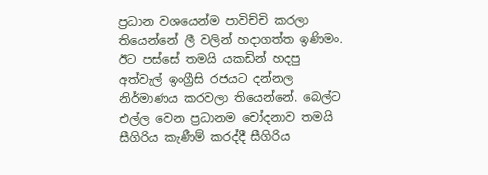ප්‍රධාන වශයෙන්ම පාවිච්චි කරලා තියෙන්නේ ලී වලින් හදාගත්ත ඉණිමං. ඊට පස්සේ තමයි යකඩින් හදපු අත්වැල් ඉංග්‍රීසි රජයට දන්නල නිර්මාණය කරවලා තියෙන්නේ. බෙල්ට එල්ල වෙන ප්‍රධානම චෝදනාව තමයි සීගිරිය කැණීම් කරද්දී සීගිරිය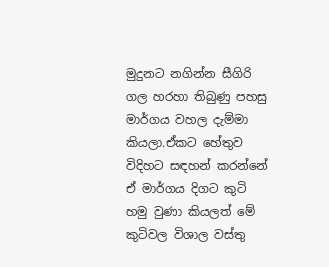මුදුනට නගින්න සීගිරි ගල හරහා තිබුණු පහසු මාර්ගය වහල දැම්මා කියලා.ඒකට හේතුව විදිහට සඳහන් කරන්නේ ඒ මාර්ගය දිගට කුටි හමු වුණා කියලත් මේ කුටිවල විශාල වස්තු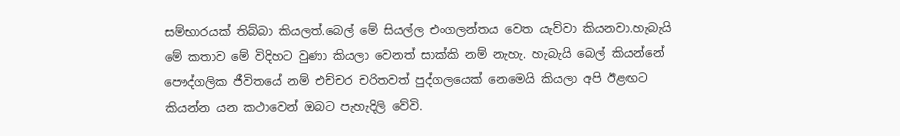සම්භාරයක් තිබ්බා කියලත්.බෙල් මේ සියල්ල එංගලන්තය වෙත යැව්වා කියනවා.හැබැයි මේ කතාව මේ විදිහට වුණා කියලා වෙනත් සාක්කි නම් නැහැ. හැබැයි බෙල් කියන්නේ පෞද්ගලික ජීවිතයේ නම් එච්චර චරිතවත් පුද්ගලයෙක් නෙමෙයි කියලා අපි ඊළඟට කියන්න යන කථාවෙන් ඔබට පැහැදිලි වේවි.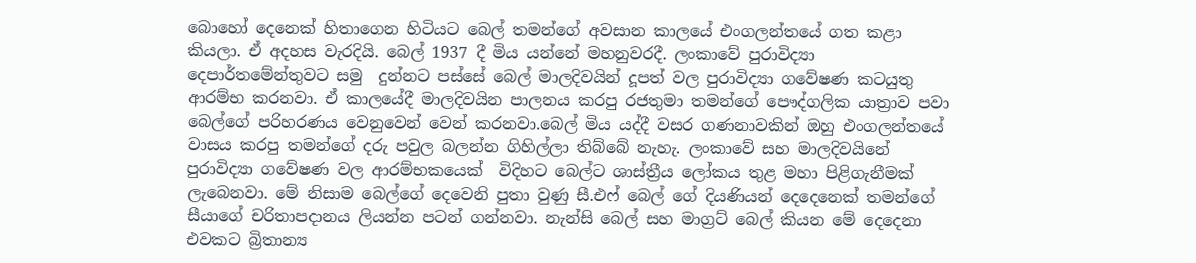බොහෝ දෙනෙක් හිතාගෙන හිටියට බෙල් තමන්ගේ අවසාන කාලයේ එංගලන්තයේ ගත කළා කියලා. ඒ අදහස වැරදියි. බෙල් 1937 දී මිය යන්නේ මහනුවරදී. ලංකාවේ පුරාවිද්‍යා දෙපාර්තමේන්තුවට සමු  දුන්නට පස්සේ බෙල් මාලදිවයින් දූපත් වල පුරාවිද්‍යා ගවේෂණ කටයුතු ආරම්භ කරනවා. ඒ කාලයේදී මාලදිවයින පාලනය කරපු රජතුමා තමන්ගේ පෞද්ගලික යාත්‍රාව පවා බෙල්ගේ පරිහරණය වෙනුවෙන් වෙන් කරනවා.බෙල් මිය යද්දී වසර ගණනාවකින් ඔහු එංගලන්තයේ වාසය කරපු තමන්ගේ දරු පවුල බලන්න ගිහිල්ලා තිබ්බේ නැහැ. ලංකාවේ සහ මාලදිවයිනේ පුරාවිද්‍යා ගවේෂණ වල ආරම්භකයෙක්  විදිහට බෙල්ට ශාස්ත්‍රීය ලෝකය තුළ මහා පිළිගැනීමක් ලැබෙනවා. මේ නිසාම බෙල්ගේ දෙවෙනි පුතා වුණු සී.එෆ් බෙල් ගේ දියණියන් දෙදෙනෙක් තමන්ගේ  සීයාගේ චරිතාපදානය ලියන්න පටන් ගන්නවා. නැන්සි බෙල් සහ මාග්‍රට් බෙල් කියන මේ දෙදෙනා එවකට බ්‍රිතාන්‍ය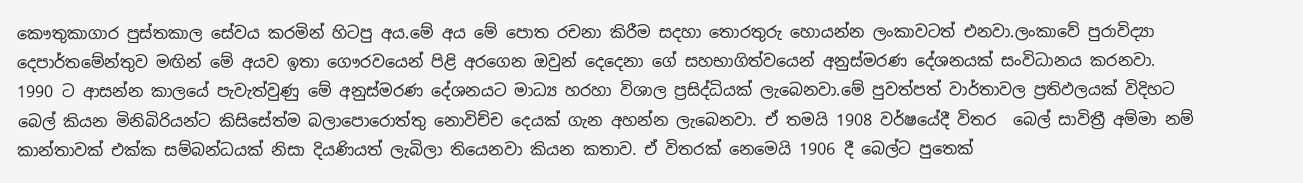කෞතුකාගාර පුස්තකාල සේවය කරමින් හිටපු අය.මේ අය මේ පොත රචනා කිරීම සදහා තොරතුරු හොයන්න ලංකාවටත් එනවා.ලංකාවේ පුරාවිද්‍යා දෙපාර්තමේන්තුව මඟින් මේ අයව ඉතා ගෞරවයෙන් පිළි අරගෙන ඔවුන් දෙදෙනා ගේ සහභාගිත්වයෙන් අනුස්මරණ දේශනයක් සංවිධානය කරනවා. 1990 ට ආසන්න කාලයේ පැවැත්වුණු මේ අනුස්මරණ දේශනයට මාධ්‍ය හරහා විශාල ප්‍රසිද්ධියක් ලැබෙනවා.මේ පුවත්පත් වාර්තාවල ප්‍රතිඵලයක් විදිහට බෙල් කියන මිනිබිරියන්ට කිසිසේත්ම බලාපොරොත්තු නොවිච්ච දෙයක් ගැන අහන්න ලැබෙනවා. ඒ තමයි 1908 වර්ෂයේදී විතර  බෙල් සාවිත්‍රී අම්මා නම් කාන්තාවක් එක්ක සම්බන්ධයක් නිසා දියණියත් ලැබිලා තියෙනවා කියන කතාව. ඒ විතරක් නෙමෙයි 1906 දී බෙල්ට පුතෙක්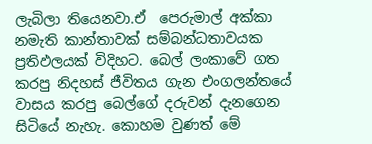ලැබිලා තියෙනවා.ඒ  පෙරුමාල් අක්කා නමැති කාන්තාවක් සම්බන්ධතාවයක ප්‍රතිඵලයක් විදිහට. බෙල් ලංකාවේ ගත කරපු නිදහස් ජීවිතය ගැන එංගලන්තයේ වාසය කරපු බෙල්ගේ දරුවන් දැනගෙන සිටියේ නැහැ. කොහම වුණත් මේ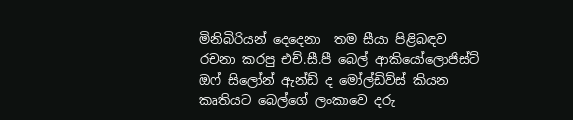මිනිබිරියන් දෙදෙනා  තම සීයා පිළිබඳව රචනා කරපු එච්.සී.පී බෙල් ආකියෝලොජිස්ට් ඔෆ් සිලෝන් ඇන්ඩ් ද මෝල්ඩිව්ස් කියන කෘතියට බෙල්ගේ ලංකාවෙ දරු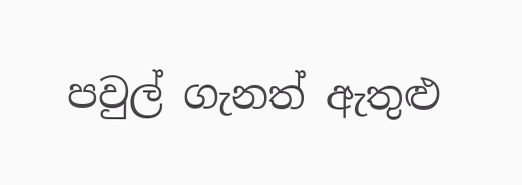පවුල් ගැනත් ඇතුළු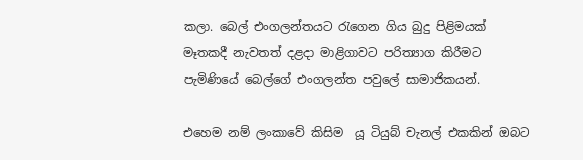කලා. බෙල් එංගලන්තයට රැගෙන ගිය බුදු පිළිමයක් මෑතකදී නැවතත් දළදා මාළිගාවට පරිත්‍යාග කිරීමට පැමිණියේ බෙල්ගේ එංගලන්ත පවුලේ සාමාජිකයන්.

එහෙම නම් ලංකාවේ කිසිම  යූ ටියුබ් චැනල් එකකින් ඔබට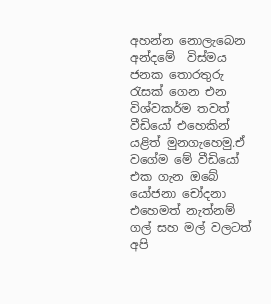අහන්න නොලැබෙන අන්දමේ  විස්මය ජනක තොරතුරු රැසක් ගෙන එන විශ්වකර්ම තවත් වීඩියෝ එහෙකින් යළිත් මුනගැහෙමු.ඒ වගේම මේ වීඩියෝ එක ගැන ඔබේ යෝජනා චෝදනා එහෙමත් නැත්නම් ගල් සහ මල් වලටත් අපි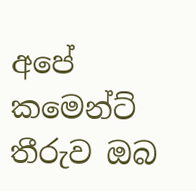අපේ කමෙන්ට් තීරුව ඔබ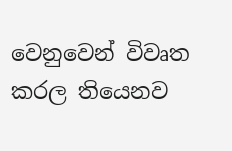වෙනුවෙන් විවෘත කරල තියෙනව